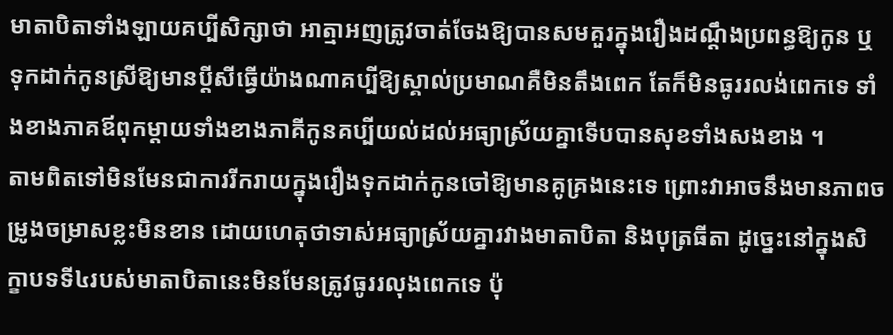មាតាបិតាទាំងឡាយគប្បីសិក្សាថា អាត្មាអញត្រូវចាត់ចែងឱ្យបានសមគួរក្នុងរឿងដណ្ដឹងប្រពន្ធឱ្យកូន ឬទុកដាក់កូនស្រីឱ្យមានប្ដីសីធ្វើយ៉ាងណាគប្បីឱ្យស្គាល់ប្រមាណគឺមិនតឹងពេក តែក៏មិនធូររលង់ពេកទេ ទាំងខាងភាគឪពុកម្តាយទាំងខាងភាគីកូនគប្បីយល់ដល់អធ្យាស្រ័យគ្នាទើបបានសុខទាំងសងខាង ។
តាមពិតទៅមិនមែនជាការរីករាយក្នុងរឿងទុកដាក់កូនចៅឱ្យមានគូគ្រងនេះទេ ព្រោះវាអាចនឹងមានភាពចម្រូងចម្រាសខ្លះមិនខាន ដោយហេតុថាទាស់អធ្យាស្រ័យគ្នារវាងមាតាបិតា និងបុត្រធីតា ដូច្នេះនៅក្នុងសិក្ខាបទទី៤របស់មាតាបិតានេះមិនមែនត្រូវធូររលុងពេកទេ ប៉ុ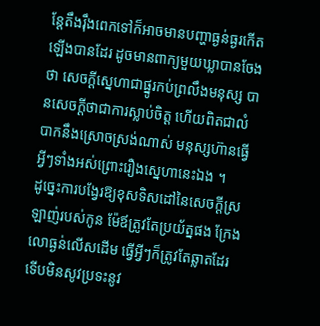ន្តែតឹងរ៉ឹងពេកទៅក៏អាចមានបញ្ហាធ្ងន់ធ្ងរកើតឡើងបានដែរ ដូចមានពាក្យមួយឃ្លាបានចែងថា សេចក្ដីស្នេហាជាផ្នូរកប់ព្រលឹងមនុស្ស បានសេចក្ដីថាជាការស្លាប់ចិត្ត ហើយពិតជាលំបាកនឹងស្រោចស្រង់ណាស់ មនុស្សហ៊ានធ្វើអ្វីៗទាំងអស់ព្រោះរឿងស្នេហានេះឯង ។
ដូច្នេះការបង្វែរឱ្យខុសទិសដៅនៃសេចក្តីស្រឡាញ់របស់កូន ម៉ែឪត្រូវតែប្រយ័ត្នផង ក្រែងលោធ្ងន់លើសដើម ធើ្វអ្វីៗក៏ត្រូវតែឆ្លាតដែរ ទើបមិនសូវប្រទះនូវ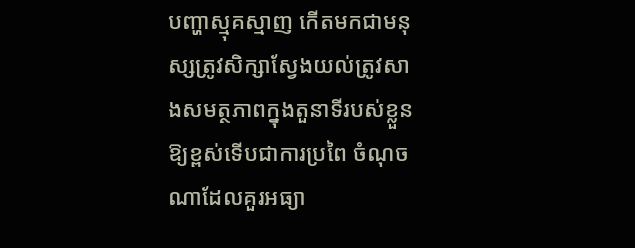បញ្ហាស្មុគស្មាញ កើតមកជាមនុស្សត្រូវសិក្សាស្វែងយល់ត្រូវសាងសមត្ថភាពក្នុងតួនាទីរបស់ខ្លួនឱ្យខ្ពស់ទើបជាការប្រពៃ ចំណុចណាដែលគួរអធ្យា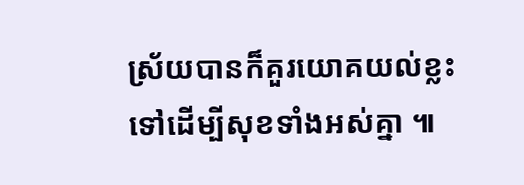ស្រ័យបានក៏គួរយោគយល់ខ្លះទៅដើម្បីសុខទាំងអស់គ្នា ៕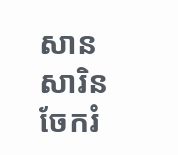សាន សារិន
ចែករំ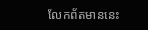លែកព័តមាននេះ